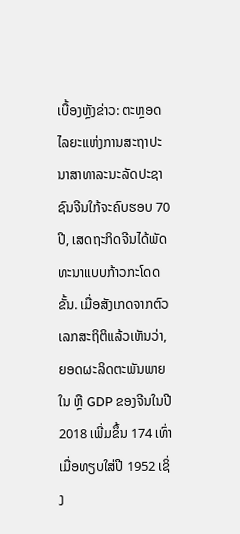ເບື້ອງຫຼັງຂ່າວ: ຕະຫຼອດໄລຍະແຫ່ງການສະຖາປະນາສາທາລະນະລັດປະຊາຊົນຈີນໃກ້ຈະຄົບຮອບ 70 ປີ, ເສດຖະກິດຈີນໄດ້ພັດທະນາແບບກ້າວກະໂດດຂັ້ນ. ເມື່ອສັງເກດຈາກຕົວເລກສະຖິຕິແລ້ວເຫັນວ່າ, ຍອດຜະລິດຕະພັນພາຍໃນ ຫຼື GDP ຂອງຈີນໃນປີ 2018 ເພີ່ມຂຶ້ນ 174 ເທົ່າເມື່ອທຽບໃສ່ປີ 1952 ເຊິ່ງ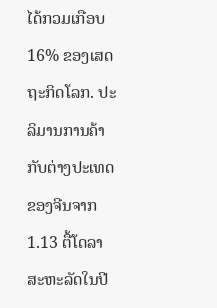ໄດ້ກວມເກືອບ 16% ຂອງເສດຖະກິດໂລກ. ປະລິມານການຄ້າກັບຕ່າງປະເທດຂອງຈີນຈາກ 1.13 ຕື້ໂດລາສະຫະລັດໃນປີ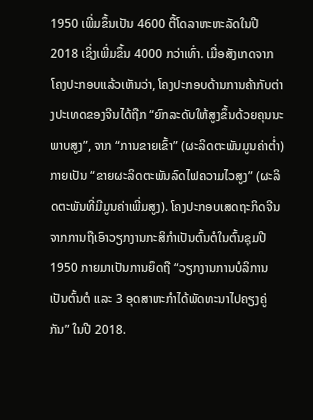1950 ເພີ່ມຂຶ້ນເປັນ 4600 ຕື້ໂດລາຫະຫະລັດໃນປີ 2018 ເຊິ່ງເພີ່ມຂຶ້ນ 4000 ກວ່າເທົ່າ. ເມື່ອສັງເກດຈາກໂຄງປະກອບແລ້ວເຫັນວ່າ, ໂຄງປະກອບດ້ານການຄ້າກັບຕ່າງປະເທດຂອງຈີນໄດ້ຖືກ “ຍົກລະດັບໃຫ້ສູງຂຶ້ນດ້ວຍຄຸນນະພາບສູງ”, ຈາກ “ການຂາຍເຂົ້າ” (ຜະລິດຕະພັນມູນຄ່າຕ່ຳ) ກາຍເປັນ “ຂາຍຜະລິດຕະພັນລົດໄຟຄວາມໄວສູງ” (ຜະລິດຕະພັນທີ່ມີມູນຄ່າເພີ່ມສູງ). ໂຄງປະກອບເສດຖະກິດຈີນຈາກການຖືເອົາວຽກງານກະສິກຳເປັນຕົ້ນຕໍໃນຕົ້ນຊຸມປີ 1950 ກາຍມາເປັນການຍຶດຖື “ວຽກງານການບໍລິການເປັນຕົ້ນຕໍ ແລະ 3 ອຸດສາຫະກຳໄດ້ພັດທະນາໄປຄຽງຄູ່ກັນ” ໃນປີ 2018.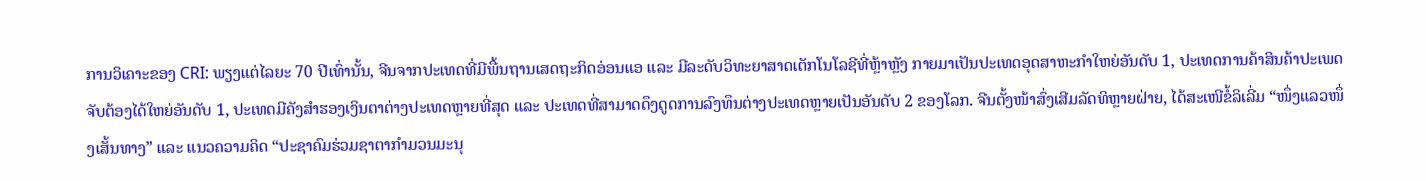ການວິເຄາະຂອງ CRI: ພຽງແຕ່ໄລຍະ 70 ປີເທົ່ານັ້ນ, ຈີນຈາກປະເທດທີ່ມີພື້ນຖານເສດຖະກິດອ່ອນແອ ແລະ ມີລະດັບວິທະຍາສາດເຕັກໂນໂລຊີທີ່ຫຼ້າຫຼັງ ກາຍມາເປັນປະເທດອຸດສາຫະກຳໃຫຍ່ອັນດັບ 1, ປະເທດການຄ້າສິນຄ້າປະເພດຈັບຕ້ອງໄດ້ໃຫຍ່ອັນດັບ 1, ປະເທດມີຄັງສຳຮອງເງິນຕາຕ່າງປະເທດຫຼາຍທີ່ສຸດ ແລະ ປະເທດທີ່ສາມາດດຶງດູດການລົງທຶນຕ່າງປະເທດຫຼາຍເປັນອັນດັບ 2 ຂອງໂລກ. ຈີນຕັ້ງໜ້າສົ່ງເສີມລັດທິຫຼາຍຝ່າຍ, ໄດ້ສະເໜີຂໍ້ລິເລີ່ມ “ໜຶ່ງແລວໜຶ່ງເສັ້ນທາງ” ແລະ ແນວຄວາມຄິດ “ປະຊາຄົມຮ່ວມຊາຕາກຳມວນມະນຸ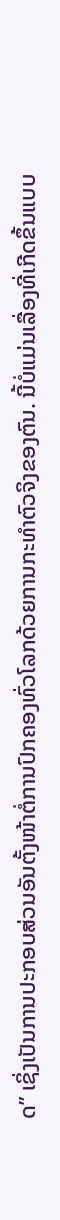ດ” ເຊິ່ງເປັນການປະກອບສ່ວນອັນຕັ້ງໜ້າຕໍ່ການປົກຄອງທົ່ວໂລກດ້ວຍການກະທຳຕົວຈິງຂອງຕົນ. ນີ້ບໍ່ແມ່ນເລື່ອງທີ່ເກີດຂຶ້ນແບບ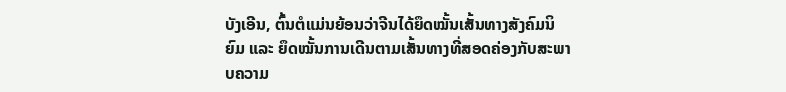ບັງເອີນ, ຕົ້ນຕໍແມ່ນຍ້ອນວ່າຈີນໄດ້ຍຶດໝັ້ນເສັ້ນທາງສັງຄົມນິຍົມ ແລະ ຍຶດໝັ້ນການເດີນຕາມເສັ້ນທາງທີ່ສອດຄ່ອງກັບສະພາບຄວາມ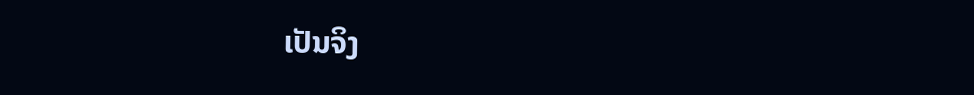ເປັນຈິງ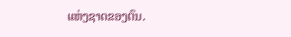ແຫ່ງຊາດຂອງຕົນ.